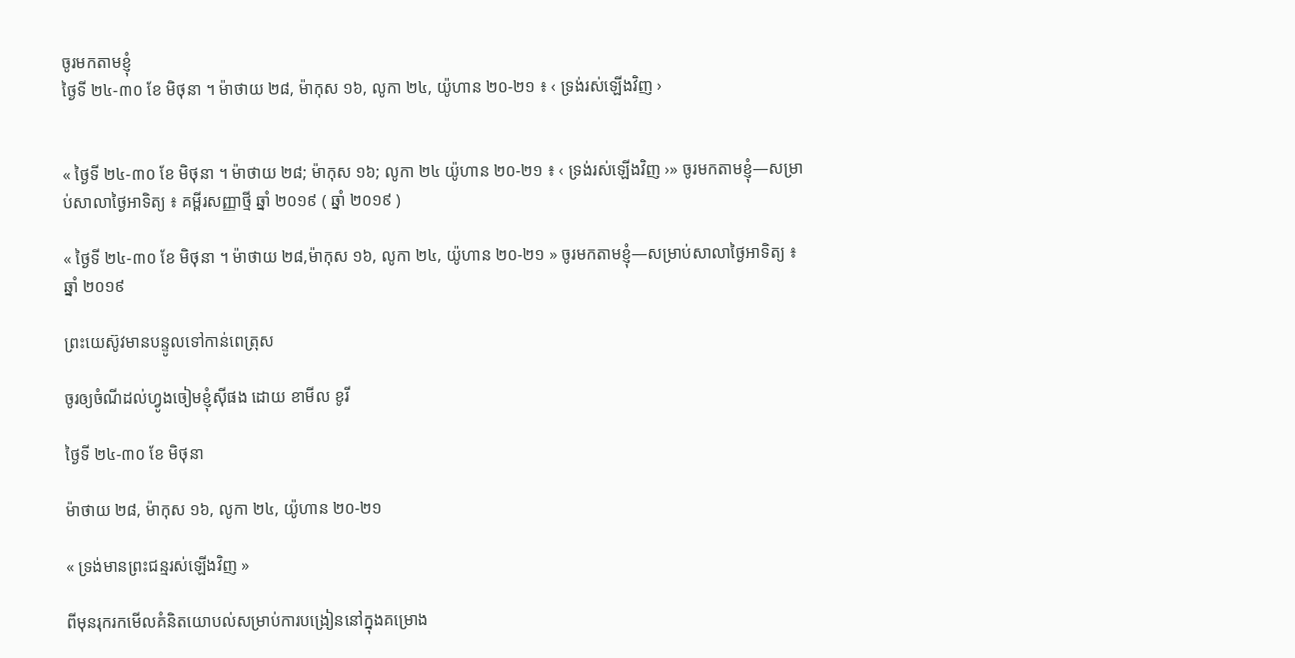ចូរមកតាមខ្ញុំ
ថ្ងៃទី ២៤-៣០ ខែ មិថុនា ។ ម៉ាថាយ ២៨, ម៉ាកុស ១៦, លូកា ២៤, យ៉ូហាន ២០-២១ ៖ ‹ ទ្រង់រស់ឡើងវិញ ›


« ថ្ងៃទី ២៤-៣០ ខែ មិថុនា ។ ម៉ាថាយ ២៨; ម៉ាកុស ១៦; លូកា ២៤ យ៉ូហាន ២០-២១ ៖ ‹ ទ្រង់រស់ឡើងវិញ ›» ចូរមកតាមខ្ញុំ—សម្រាប់សាលាថ្ងៃអាទិត្យ ៖ គម្ពីរសញ្ញាថ្មី ឆ្នាំ ២០១៩ ( ឆ្នាំ ២០១៩ )

« ថ្ងៃទី ២៤-៣០ ខែ មិថុនា ។ ម៉ាថាយ ២៨,ម៉ាកុស ១៦, លូកា ២៤, យ៉ូហាន ២០-២១ » ចូរមកតាមខ្ញុំ—សម្រាប់សាលាថ្ងៃអាទិត្យ ៖ ឆ្នាំ ២០១៩

ព្រះយេស៊ូវមានបន្ទូលទៅកាន់ពេត្រុស

ចូរឲ្យចំណីដល់ហ្វូងចៀមខ្ញុំស៊ីផង ដោយ ខាមីល ខូរី

ថ្ងៃទី ២៤-៣០ ខែ មិថុនា

ម៉ាថាយ ២៨, ម៉ាកុស ១៦, លូកា ២៤, យ៉ូហាន ២០-២១

« ទ្រង់មានព្រះជន្មរស់ឡើងវិញ »

ពីមុនរុករកមើលគំនិតយោបល់សម្រាប់ការបង្រៀននៅក្នុងគម្រោង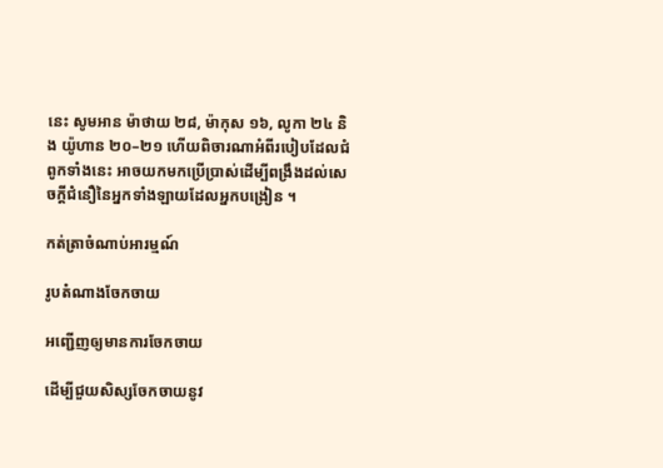នេះ សូមអាន ម៉ាថាយ ២៨, ម៉ាកុស ១៦, លូកា ២៤ និង យ៉ូហាន ២០–២១ ហើយពិចារណាអំពីរបៀបដែលជំពូកទាំងនេះ អាចយកមកប្រើប្រាស់ដើម្បីពង្រឹងដល់សេចក្ដីជំនឿនៃអ្នកទាំងឡាយដែលអ្នកបង្រៀន ។

កត់ត្រាចំណាប់អារម្មណ៍

រូបតំណាងចែកចាយ

អញ្ជើញឲ្យមានការចែកចាយ

ដើម្បីជួយសិស្សចែកចាយនូវ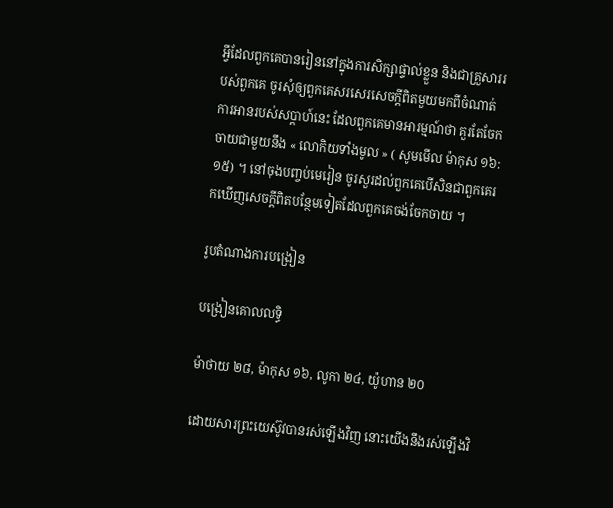អ្វីដែលពួកគេបានរៀននៅក្នុងការសិក្សាផ្ទាល់ខ្លួន និងជាគ្រួសាររបស់ពួកគេ ចូរសុំឲ្យពួកគេសរសេរសេចក្ដីពិតមួយមកពីចំណាត់ការអានរបស់សប្ដាហ៍នេះ ដែលពួកគេមានអារម្មណ៍ថា គួរតែចែកចាយជាមួយនឹង « លោកិយទាំងមូល » ( សូមមើល ម៉ាកុស ១៦:១៥) ។ នៅចុងបញ្ចប់មេរៀន ចូរសួរដល់ពួកគេបើសិនជាពួកគេរកឃើញសេចក្ដីពិតបន្ថែមទៀតដែលពួកគេចង់ចែកចាយ ។

រូបតំណាងការបង្រៀន

បង្រៀនគោលលទ្ធិ

ម៉ាថាយ ២៨, ម៉ាកុស ១៦, លូកា ២៤, យ៉ូហាន ២០

ដោយសារព្រះយេស៊ូវបានរស់ឡើងវិញ នោះយើងនឹងរស់ឡើងវិ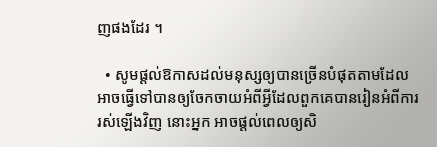ញផងដែរ ។

  • សូមផ្ដល់ឱកាសដល់មនុស្សឲ្យបានច្រើនបំផុតតាមដែលអាចធ្វើទៅបានឲ្យចែកចាយអំពីអ្វីដែលពួកគេបានរៀនអំពីការរស់ឡើងវិញ នោះអ្នក អាចផ្ដល់ពេលឲ្យសិ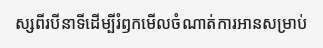ស្សពីរបីនាទីដើម្បីរំឭកមើលចំណាត់ការអានសម្រាប់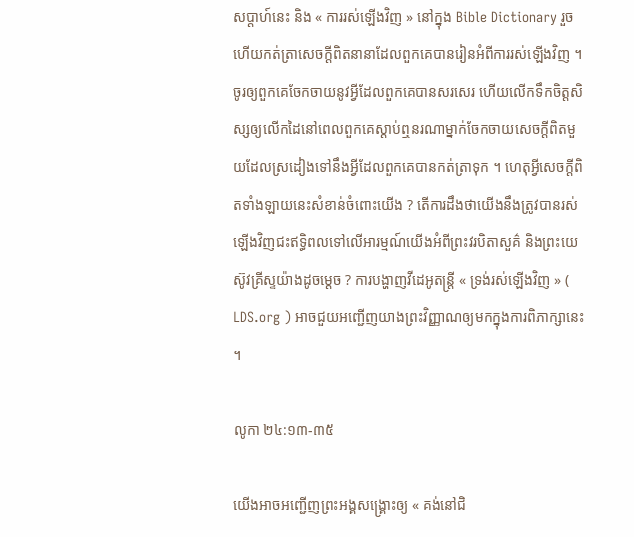សប្ដាហ៍នេះ និង « ការរស់ឡើងវិញ » នៅក្នុង Bible Dictionary រួចហើយកត់ត្រាសេចក្ដីពិតនានាដែលពួកគេបានរៀនអំពីការរស់ឡើងវិញ ។ ចូរឲ្យពួកគេចែកចាយនូវអ្វីដែលពួកគេបានសរសេរ ហើយលើកទឹកចិត្តសិស្សឲ្យលើកដៃនៅពេលពួកគេស្ដាប់ឮនរណាម្នាក់ចែកចាយសេចក្ដីពិតមួយដែលស្រដៀងទៅនឹងអ្វីដែលពួកគេបានកត់ត្រាទុក ។ ហេតុអ្វីសេចក្ដីពិតទាំងឡាយនេះសំខាន់ចំពោះយើង ? តើការដឹងថាយើងនឹងត្រូវបានរស់ឡើងវិញជះឥទ្ធិពលទៅលើអារម្មណ៍យើងអំពីព្រះវរបិតាសួគ៌ និងព្រះយេស៊ូវគ្រីស្ទយ៉ាងដូចម្ដេច ? ការបង្ហាញវីដេអូតន្ត្រី « ទ្រង់រស់ឡើងវិញ » ( LDS.org ) អាចជួយអញ្ជើញយាងព្រះវិញ្ញាណឲ្យមកក្នុងការពិភាក្សានេះ ។

លូកា ២៤:១៣-៣៥

យើងអាចអញ្ជើញព្រះអង្គសង្គ្រោះឲ្យ « គង់នៅជិ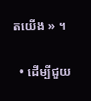តយើង » ។

  • ដើម្បីជួយ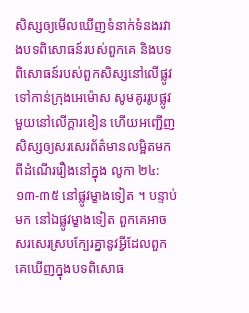សិស្សឲ្យមើលឃើញទំនាក់ទំនងរវាងបទពិសោធន៍របស់ពួកគេ និងបទពិសោធន៍របស់ពួកសិស្សនៅលើផ្លូវទៅកាន់ក្រុងអេម៉ោស សូមគូររូបផ្លូវមួយនៅលើក្ដារខៀន ហើយអញ្ជើញសិស្សឲ្យសរសេរព័ត៌មានលម្អិតមកពីដំណើររឿងនៅក្នុង លូកា ២៤:១៣-៣៥ នៅផ្លូវម្ខាងទៀត ។ បន្ទាប់មក នៅឯផ្លូវម្ខាងទៀត ពួកគេអាចសរសេរស្របក្បែរគ្នានូវអ្វីដែលពួកគេឃើញក្នុងបទពិសោធ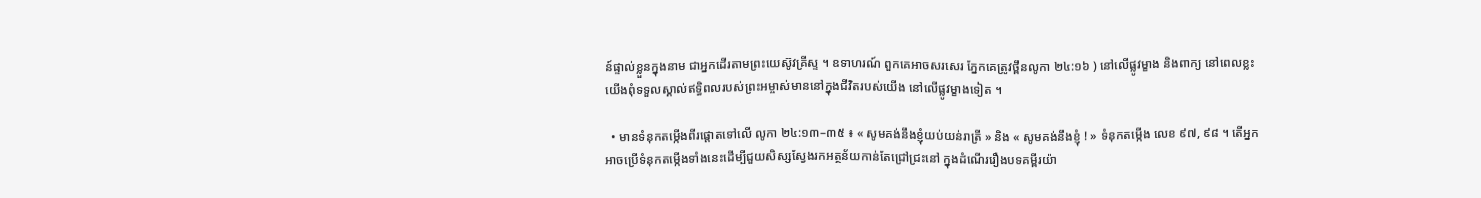ន៍ផ្ទាល់ខ្លួនក្នុងនាម ជាអ្នកដើរតាមព្រះយេស៊ូវគ្រីស្ទ ។ ឧទាហរណ៍ ពួកគេអាចសរសេរ ភ្នែកគេត្រូវថ្ពឹនលូកា ២៤:១៦ ) នៅលើផ្លូវម្ខាង និងពាក្យ នៅពេលខ្លះយើងពុំទទួលស្គាល់ឥទ្ធិពលរបស់ព្រះអម្ចាស់មាននៅក្នុងជីវិតរបស់យើង នៅលើផ្លូវម្ខាងទៀត ។

  • មានទំនុកតម្កើងពីរផ្ដោតទៅលើ លូកា ២៤:១៣–៣៥ ៖ « សូមគង់នឹងខ្ញុំយប់យន់រាត្រី » និង « សូមគង់នឹងខ្ញុំ ! » ទំនុកតម្កើង លេខ ៩៧, ៩៨ ។ តើអ្នកអាចប្រើទំនុកតម្កើងទាំងនេះដើម្បីជួយសិស្សស្វែងរកអត្ថន័យកាន់តែជ្រៅជ្រះនៅ ក្នុងដំណើររឿងបទគម្ពីរយ៉ា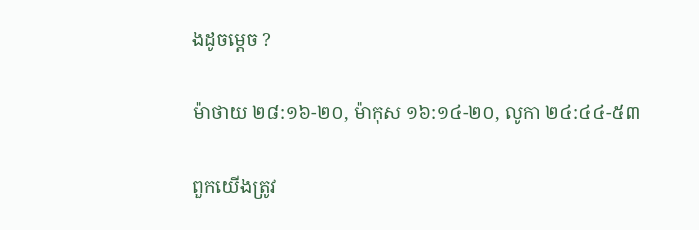ងដូចម្ដេច ?

ម៉ាថាយ ២៨:១៦-២០, ម៉ាកុស ១៦:១៤-២០, លូកា ២៤:៤៤-៥៣

ពួកយើងត្រូវ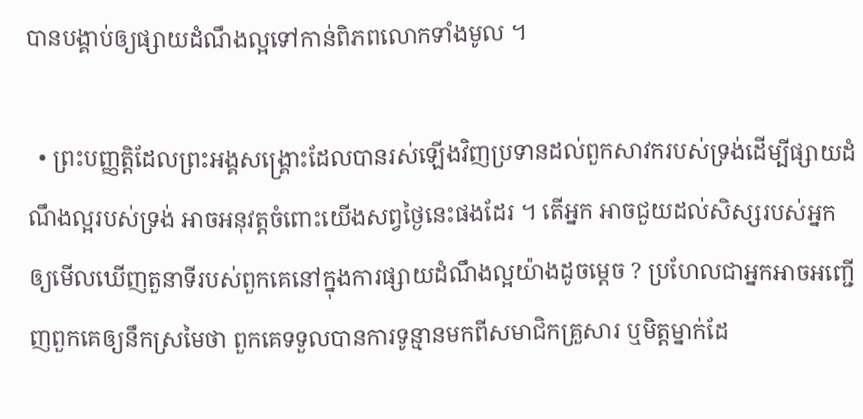បានបង្គាប់ឲ្យផ្សាយដំណឹងល្អទៅកាន់ពិភពលោកទាំងមូល ។

  • ព្រះបញ្ញត្តិដែលព្រះអង្គសង្គ្រោះដែលបានរស់ឡើងវិញប្រទានដល់ពួកសាវករបស់ទ្រង់ដើម្បីផ្សាយដំណឹងល្អរបស់ទ្រង់ អាចអនុវត្តចំពោះយើងសព្វថ្ងៃនេះផងដែរ ។ តើអ្នក អាចជួយដល់សិស្សរបស់អ្នកឲ្យមើលឃើញតួនាទីរបស់ពួកគេនៅក្នុងការផ្សាយដំណឹងល្អយ៉ាងដូចម្ដេច ? ប្រហែលជាអ្នកអាចអញ្ជើញពួកគេឲ្យនឹកស្រមៃថា ពួកគេទទួលបានការទូន្មានមកពីសមាជិកគ្រួសារ ឬមិត្តម្នាក់ដែ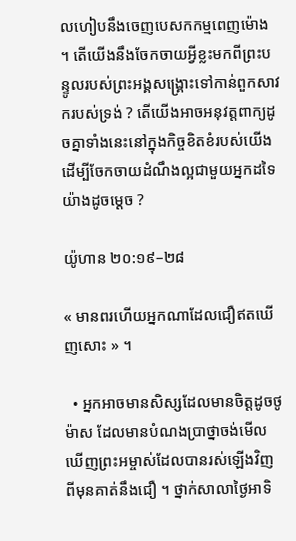លហៀបនឹងចេញបេសកកម្មពេញម៉ោង ។ តើយើងនឹងចែកចាយអ្វីខ្លះមកពីព្រះបន្ទូលរបស់ព្រះអង្គសង្គ្រោះទៅកាន់ពួកសាវករបស់ទ្រង់ ? តើយើងអាចអនុវត្តពាក្យដូចគ្នាទាំងនេះនៅក្នុងកិច្ចខិតខំរបស់យើងដើម្បីចែកចាយដំណឹងល្អជាមួយអ្នកដទៃយ៉ាងដូចម្ដេច ?

យ៉ូហាន ២០:១៩–២៨

« មានពរហើយអ្នកណាដែលជឿឥតឃើញសោះ » ។

  • អ្នកអាចមានសិស្សដែលមានចិត្តដូចថូម៉ាស ដែលមានបំណងប្រាថ្នាចង់មើលឃើញព្រះអម្ចាស់ដែលបានរស់ឡើងវិញ ពីមុនគាត់នឹងជឿ ។ ថ្នាក់សាលាថ្ងៃអាទិ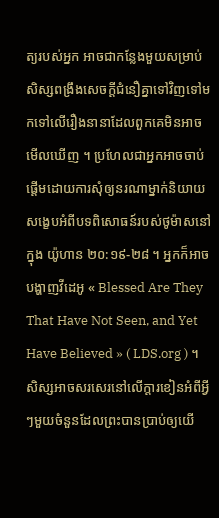ត្យរបស់អ្នក អាចជាកន្លែងមួយសម្រាប់សិស្សពង្រឹងសេចក្ដីជំនឿគ្នាទៅវិញទៅមកទៅលើរឿងនានាដែលពួកគេមិនអាចមើលឃើញ ។ ប្រហែលជាអ្នកអាចចាប់ផ្ដើមដោយការសុំឲ្យនរណាម្នាក់និយាយសង្ខេបអំពីបទពិសោធន៍របស់ថូម៉ាសនៅក្នុង យ៉ូហាន ២០:១៩-២៨ ។ អ្នកក៏អាចបង្ហាញវីដេអូ « Blessed Are They That Have Not Seen, and Yet Have Believed » ( LDS.org ) ។ សិស្សអាចសរសេរនៅលើក្ដារខៀនអំពីអ្វីៗមួយចំនួនដែលព្រះបានប្រាប់ឲ្យយើ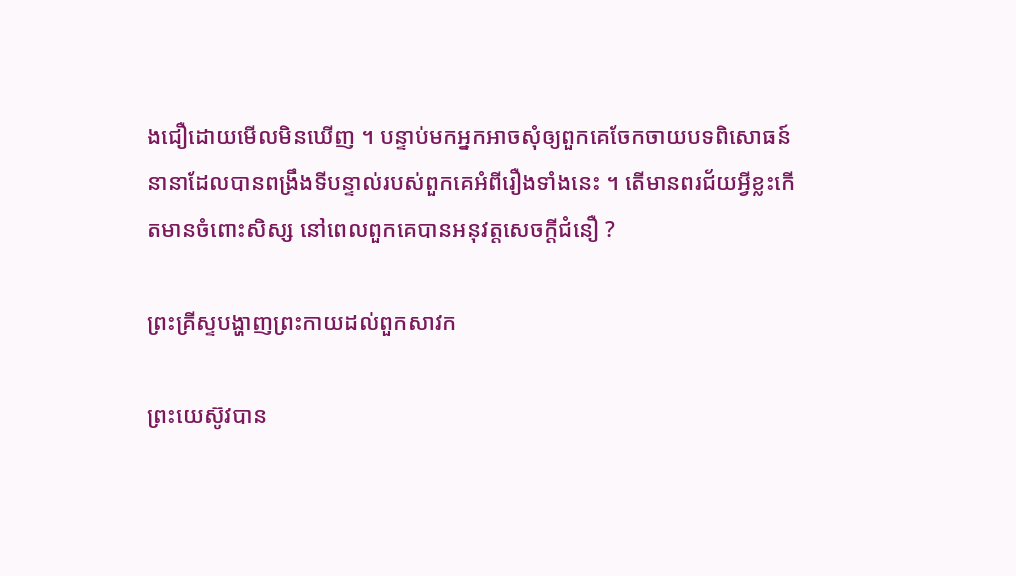ងជឿដោយមើលមិនឃើញ ។ បន្ទាប់មកអ្នកអាចសុំឲ្យពួកគេចែកចាយបទពិសោធន៍នានាដែលបានពង្រឹងទីបន្ទាល់របស់ពួកគេអំពីរឿងទាំងនេះ ។ តើមានពរជ័យអ្វីខ្លះកើតមានចំពោះសិស្ស នៅពេលពួកគេបានអនុវត្តសេចក្ដីជំនឿ ?

ព្រះគ្រីស្ទបង្ហាញព្រះកាយដល់ពួកសាវក

ព្រះយេស៊ូវបាន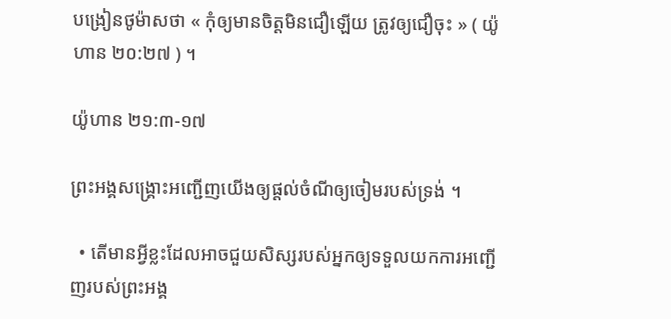បង្រៀនថូម៉ាសថា « កុំឲ្យមានចិត្តមិនជឿឡើយ ត្រូវឲ្យជឿចុះ » ( យ៉ូហាន ២០:២៧ ) ។

យ៉ូហាន ២១:៣-១៧

ព្រះអង្គសង្គ្រោះអញ្ជើញយើងឲ្យផ្ដល់ចំណីឲ្យចៀមរបស់ទ្រង់ ។

  • តើមានអ្វីខ្លះដែលអាចជួយសិស្សរបស់អ្នកឲ្យទទួលយកការអញ្ជើញរបស់ព្រះអង្គ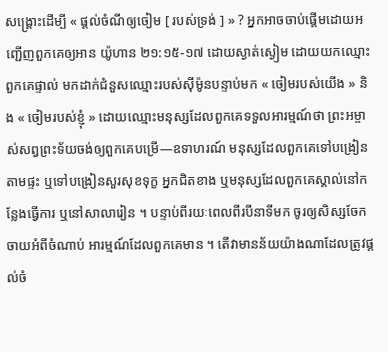សង្គ្រោះដើម្បី « ផ្ដល់ចំណីឲ្យចៀម [ របស់ទ្រង់ ] » ? អ្នកអាចចាប់ផ្ដើមដោយអញ្ជើញពួកគេឲ្យអាន យ៉ូហាន ២១:១៥-១៧ ដោយស្ងាត់ស្ងៀម ដោយយកឈ្មោះពួកគេផ្ទាល់ មកដាក់ជំនួសឈ្មោះរបស់ស៊ីម៉ូនបន្ទាប់មក « ចៀមរបស់យើង » និង « ចៀមរបស់ខ្ញុំ » ដោយឈ្មោះមនុស្សដែលពួកគេទទួលអារម្មណ៍ថា ព្រះអម្ចាស់សព្វព្រះទ័យចង់ឲ្យពួកគេបម្រើ—ឧទាហរណ៍ មនុស្សដែលពួកគេទៅបង្រៀនតាមផ្ទះ ឬទៅបង្រៀនសួរសុខទុក្ខ អ្នកជិតខាង ឬមនុស្សដែលពួកគេស្គាល់នៅកន្លែងធ្វើការ ឬនៅសាលារៀន ។ បន្ទាប់ពីរយៈពេលពីរបីនាទីមក ចូរឲ្យសិស្សចែកចាយអំពីចំណាប់ អារម្មណ៍ដែលពួកគេមាន ។ តើវាមានន័យយ៉ាងណាដែលត្រូវផ្ដល់ចំ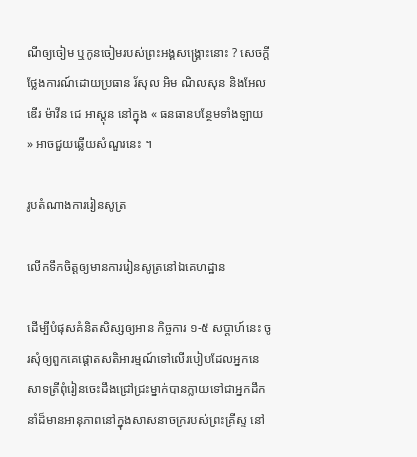ណីឲ្យចៀម ឬកូនចៀមរបស់ព្រះអង្គសង្គ្រោះនោះ ? សេចក្ដីថ្លែងការណ៍ដោយប្រធាន រ័សុល អិម ណិលសុន និងអែលឌើរ ម៉ាវីន ជេ អាស្តុន នៅក្នុង « ធនធានបន្ថែមទាំងឡាយ » អាចជួយឆ្លើយសំណួរនេះ ។

រូបតំណាងការរៀនសូត្រ

លើកទឹកចិត្តឲ្យមានការរៀនសូត្រនៅឯគេហដ្ឋាន

ដើម្បីបំផុសគំនិតសិស្សឲ្យអាន កិច្ចការ ១-៥ សប្ដាហ៍នេះ ចូរសុំឲ្យពួកគេផ្ដោតសតិអារម្មណ៍ទៅលើរបៀបដែលអ្នកនេសាទត្រីពុំរៀនចេះដឹងជ្រៅជ្រះម្នាក់បានក្លាយទៅជាអ្នកដឹកនាំដ៏មានអានុភាពនៅក្នុងសាសនាចក្ររបស់ព្រះគ្រីស្ទ នៅ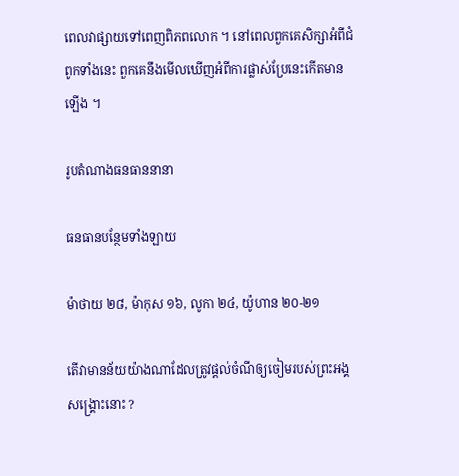ពេលវាផ្សាយទៅពេញពិភពលោក ។ នៅពេលពួកគេសិក្សាអំពីជំពូកទាំងនេះ ពួកគេនឹងមើលឃើញអំពីការផ្លាស់ប្រែនេះកើតមានឡើង ។

រូបតំណាងធនធាននានា

ធនធានបន្ថែមទាំងឡាយ

ម៉ាថាយ ២៨, ម៉ាកុស ១៦, លូកា ២៤, យ៉ូហាន ២០-២១

តើវាមានន័យយ៉ាងណាដែលត្រូវផ្ដល់ចំណីឲ្យចៀមរបស់ព្រះអង្គសង្គ្រោះនោះ ?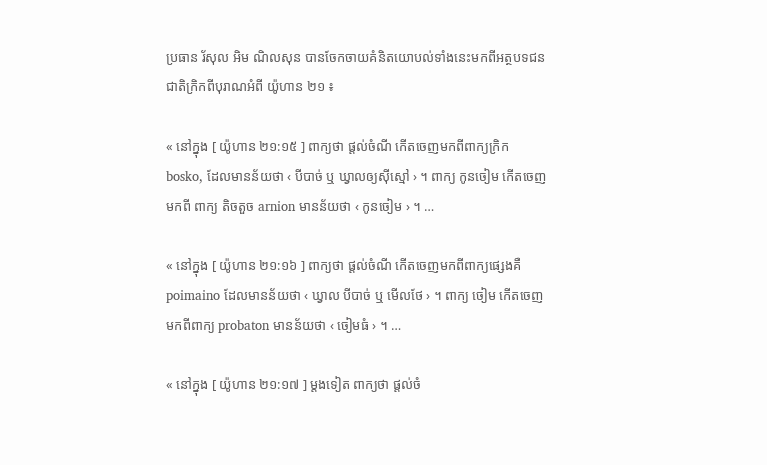ប្រធាន រ័សុល អិម ណិលសុន បានចែកចាយគំនិតយោបល់ទាំងនេះមកពីអត្ថបទជនជាតិក្រិកពីបុរាណអំពី យ៉ូហាន ២១ ៖

« នៅក្នុង [ យ៉ូហាន ២១:១៥ ] ពាក្យថា ផ្ដល់ចំណី កើតចេញមកពីពាក្យក្រិក bosko, ដែលមានន័យថា ‹ បីបាច់ ឬ ឃ្វាលឲ្យស៊ីស្មៅ › ។ ពាក្យ កូនចៀម កើតចេញមកពី ពាក្យ តិចតួច arnion មានន័យថា ‹ កូនចៀម › ។ …

« នៅក្នុង [ យ៉ូហាន ២១:១៦ ] ពាក្យថា ផ្ដល់ចំណី កើតចេញមកពីពាក្យផ្សេងគឺ poimaino ដែលមានន័យថា ‹ ឃ្វាល បីបាច់ ឬ មើលថែ › ។ ពាក្យ ចៀម កើតចេញមកពីពាក្យ probaton មានន័យថា ‹ ចៀមធំ › ។ …

« នៅក្នុង [ យ៉ូហាន ២១:១៧ ] ម្ដងទៀត ពាក្យថា ផ្ដល់ចំ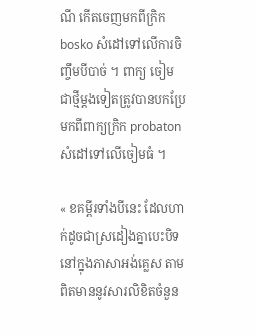ណី កើតចេញមកពីក្រិក bosko សំដៅទៅលើការចិញ្ចឹមបីបាច់ ។ ពាក្យ ចៀម ជាថ្មីម្ដងទៀតត្រូវបានបកប្រែមកពីពាក្យក្រិក probaton សំដៅទៅលើចៀមធំ ។

« ខគម្ពីរទាំងបីនេះ ដែលហាក់ដូចជាស្រដៀងគ្នាបេះបិទនៅក្នុងភាសាអង់គ្លេស តាមពិតមាននូវសារលិខិតចំនួន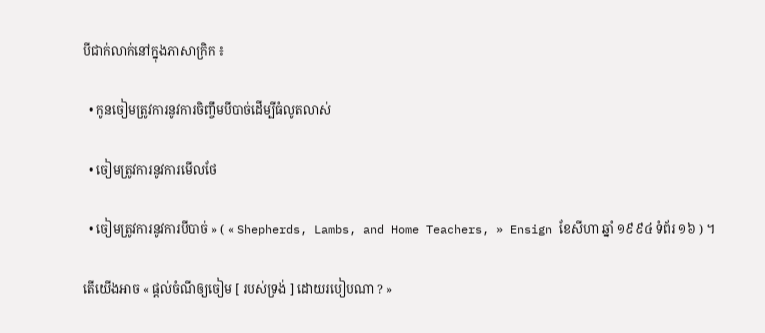បីជាក់លាក់នៅក្នុងភាសាក្រិក ៖

  • កូនចៀមត្រូវការនូវការចិញ្ចឹមបីបាច់ដើម្បីធំលូតលាស់

  • ចៀមត្រូវការនូវការមើលថែ

  • ចៀមត្រូវការនូវការបីបាច់ » ( « Shepherds, Lambs, and Home Teachers, » Ensign ខែសីហា ឆ្នាំ ១៩៩៤ ទំព័រ ១៦ ) ។

តើយើងអាច « ផ្ដល់ចំណីឲ្យចៀម [ របស់ទ្រង់ ] ដោយរបៀបណា ? »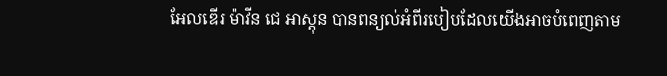អែលឌើរ ម៉ាវីន ជេ អាស្តុន បានពន្យល់អំពីរបៀបដែលយើងអាចបំពេញតាម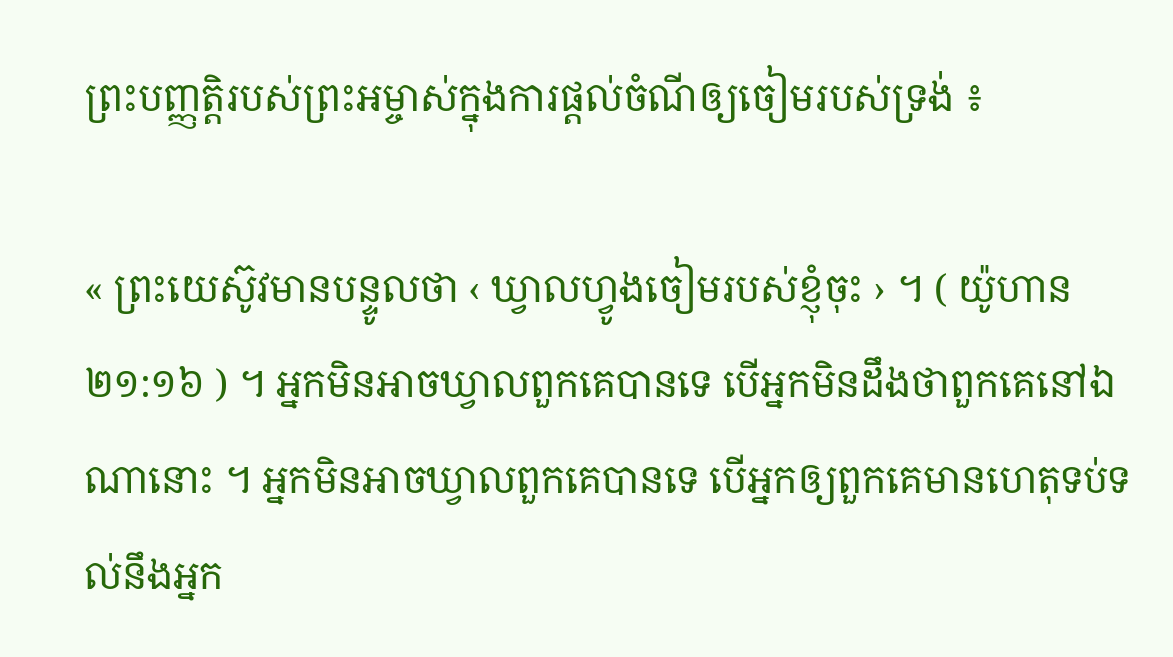ព្រះបញ្ញត្តិរបស់ព្រះអម្ចាស់ក្នុងការផ្ដល់ចំណីឲ្យចៀមរបស់ទ្រង់ ៖

« ព្រះយេស៊ូវមានបន្ទូលថា ‹ ឃ្វាលហ្វូងចៀមរបស់ខ្ញុំចុះ › ។ ( យ៉ូហាន ២១:១៦ ) ។ អ្នកមិនអាចឃ្វាលពួកគេបានទេ បើអ្នកមិនដឹងថាពួកគេនៅឯណានោះ ។ អ្នកមិនអាចឃ្វាលពួកគេបានទេ បើអ្នកឲ្យពួកគេមានហេតុទប់ទល់នឹងអ្នក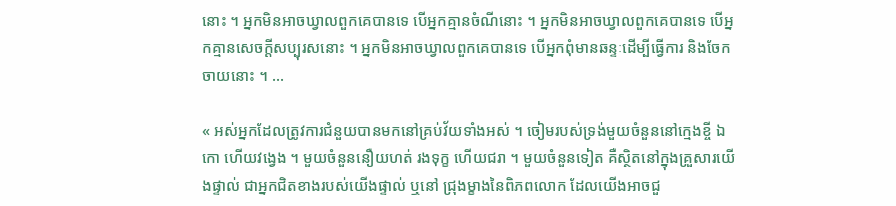នោះ ។ អ្នកមិនអាចឃ្វាលពួកគេបានទេ បើអ្នកគ្មានចំណីនោះ ។ អ្នកមិនអាចឃ្វាលពួកគេបានទេ បើអ្នកគ្មានសេចក្ដីសប្បុរសនោះ ។ អ្នកមិនអាចឃ្វាលពួកគេបានទេ បើអ្នកពុំមានឆន្ទៈដើម្បីធ្វើការ និងចែកចាយនោះ ។ …

« អស់អ្នកដែលត្រូវការជំនួយបានមកនៅគ្រប់វ័យទាំងអស់ ។ ចៀមរបស់ទ្រង់មួយចំនួននៅក្មេងខ្ចី ឯកោ ហើយវង្វេង ។ មួយចំនួននឿយហត់ រងទុក្ខ ហើយជរា ។ មួយចំនួនទៀត គឺស្ថិតនៅក្នុងគ្រួសារយើងផ្ទាល់ ជាអ្នកជិតខាងរបស់យើងផ្ទាល់ ឬនៅ ជ្រុងម្ខាងនៃពិភពលោក ដែលយើងអាចជួ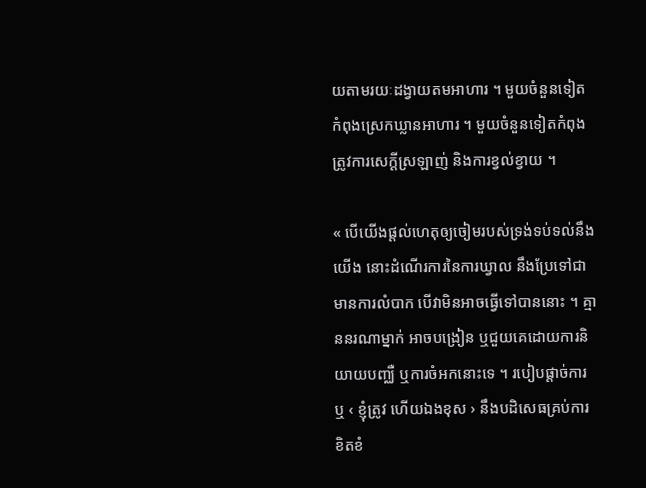យតាមរយៈដង្វាយតមអាហារ ។ មួយចំនួនទៀត កំពុងស្រេកឃ្លានអាហារ ។ មួយចំនួនទៀតកំពុងត្រូវការសេក្ដីស្រឡាញ់ និងការខ្វល់ខ្វាយ ។

« បើយើងផ្ដល់ហេតុឲ្យចៀមរបស់ទ្រង់ទប់ទល់នឹងយើង នោះដំណើរការនៃការឃ្វាល នឹងប្រែទៅជាមានការលំបាក បើវាមិនអាចធ្វើទៅបាននោះ ។ គ្មាននរណាម្នាក់ អាចបង្រៀន ឬជួយគេដោយការនិយាយបញ្ឈឺ ឬការចំអកនោះទេ ។ របៀបផ្ដាច់ការ ឬ ‹ ខ្ញុំត្រូវ ហើយឯងខុស › នឹងបដិសេធគ្រប់ការខិតខំ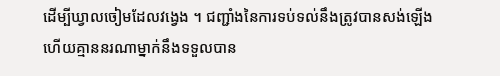ដើម្បីឃ្វាលចៀមដែលវង្វេង ។ ជញ្ជាំងនៃការទប់ទល់នឹងត្រូវបានសង់ឡើង ហើយគ្មាននរណាម្នាក់នឹងទទួលបាន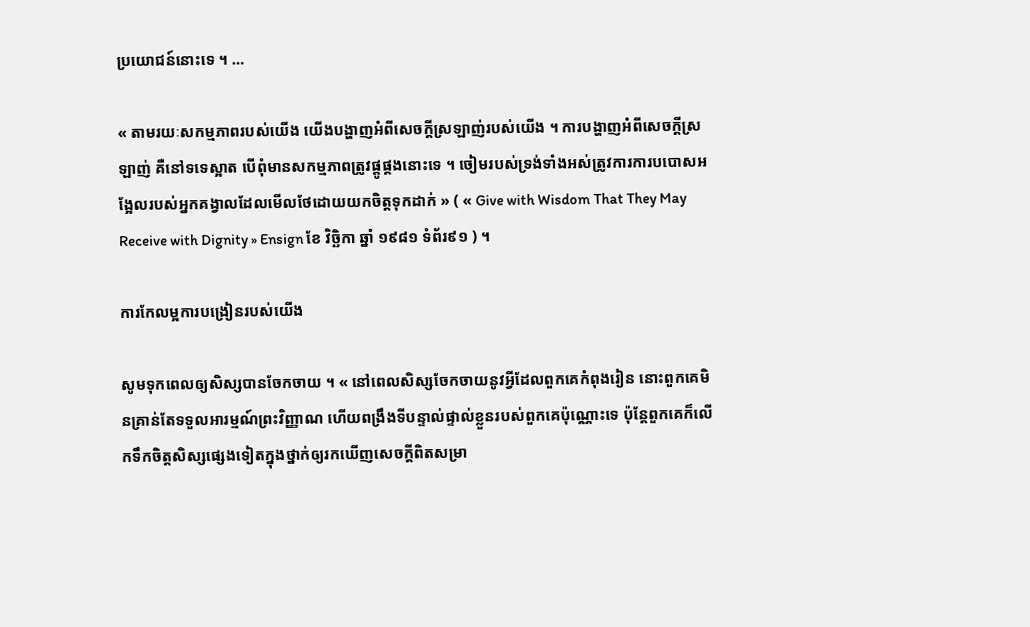ប្រយោជន៍នោះទេ ។ …

« តាមរយៈសកម្មភាពរបស់យើង យើងបង្ហាញអំពីសេចក្ដីស្រឡាញ់របស់យើង ។ ការបង្ហាញអំពីសេចក្ដីស្រឡាញ់ គឺនៅទទេស្អាត បើពុំមានសកម្មភាពត្រូវផ្គូផ្គងនោះទេ ។ ចៀមរបស់ទ្រង់ទាំងអស់ត្រូវការការបបោសអង្អែលរបស់អ្នកគង្វាលដែលមើលថែដោយយកចិត្តទុកដាក់ » ( « Give with Wisdom That They May Receive with Dignity » Ensign ខែ វិច្ឆិកា ឆ្នាំ ១៩៨១ ទំព័រ៩១ ) ។

ការកែលម្អការបង្រៀនរបស់យើង

សូមទុកពេលឲ្យសិស្សបានចែកចាយ ។ « នៅពេលសិស្សចែកចាយនូវអ្វីដែលពួកគេកំពុងរៀន នោះពួកគេមិនគ្រាន់តែទទួលអារម្មណ៍ព្រះវិញ្ញាណ ហើយពង្រឹងទីបន្ទាល់ផ្ទាល់ខ្លួនរបស់ពួកគេប៉ុណ្ណោះទេ ប៉ុន្តែពួកគេក៏លើកទឹកចិត្តសិស្សផ្សេងទៀតក្នុងថ្នាក់ឲ្យរកឃើញសេចក្ដីពិតសម្រា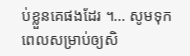ប់ខ្លួនគេផងដែរ ។… សូមទុកពេលសម្រាប់ឲ្យសិ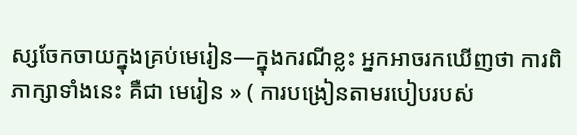ស្សចែកចាយក្នុងគ្រប់មេរៀន—ក្នុងករណីខ្លះ អ្នកអាចរកឃើញថា ការពិភាក្សាទាំងនេះ គឺជា មេរៀន » ( ការបង្រៀនតាមរបៀបរបស់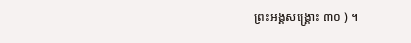ព្រះអង្គសង្គ្រោះ ៣០ ) ។